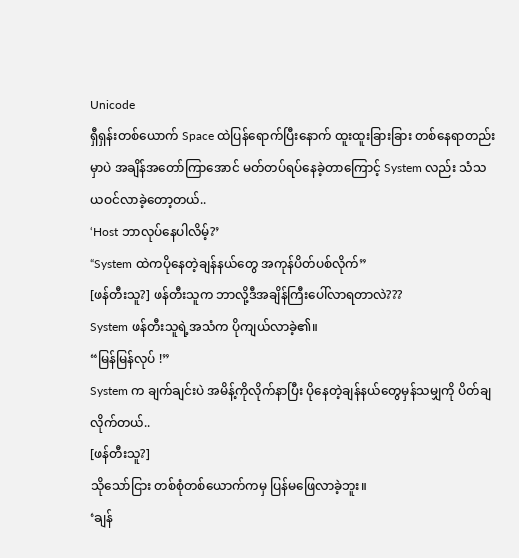Unicode
ရှီရှန်းတစ်ယောက် Space ထဲပြန်ရောက်ပြီးနောက် ထူးထူးခြားခြား တစ်နေရာတည်းမှာပဲ အချိန်အတော်ကြာအောင် မတ်တပ်ရပ်နေခဲ့တာကြောင့် System လည်း သံသယဝင်လာခဲ့တော့တယ်..
‘Host ဘာလုပ်နေပါလိမ့်?’
“System ထဲကပိုနေတဲ့ချန်နယ်တွေ အကုန်ပိတ်ပစ်လိုက်”
[ဖန်တီးသူ?] ဖန်တီးသူက ဘာလို့ဒီအချိန်ကြီးပေါ်လာရတာလဲ???
System ဖန်တီးသူရဲ့အသံက ပိုကျယ်လာခဲ့၏။
“မြန်မြန်လုပ် !”
System က ချက်ချင်းပဲ အမိန့်ကိုလိုက်နာပြီး ပိုနေတဲ့ချန်နယ်တွေမှန်သမျှကို ပိတ်ချလိုက်တယ်..
[ဖန်တီးသူ?]
သိုသော်ငြား တစ်စုံတစ်ယောက်ကမှ ပြန်မဖြေလာခဲ့ဘူး။
‘ချန်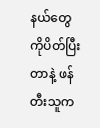နယ်တွေကိုပိတ်ပြီးတာနဲ့ ဖန်တီးသူက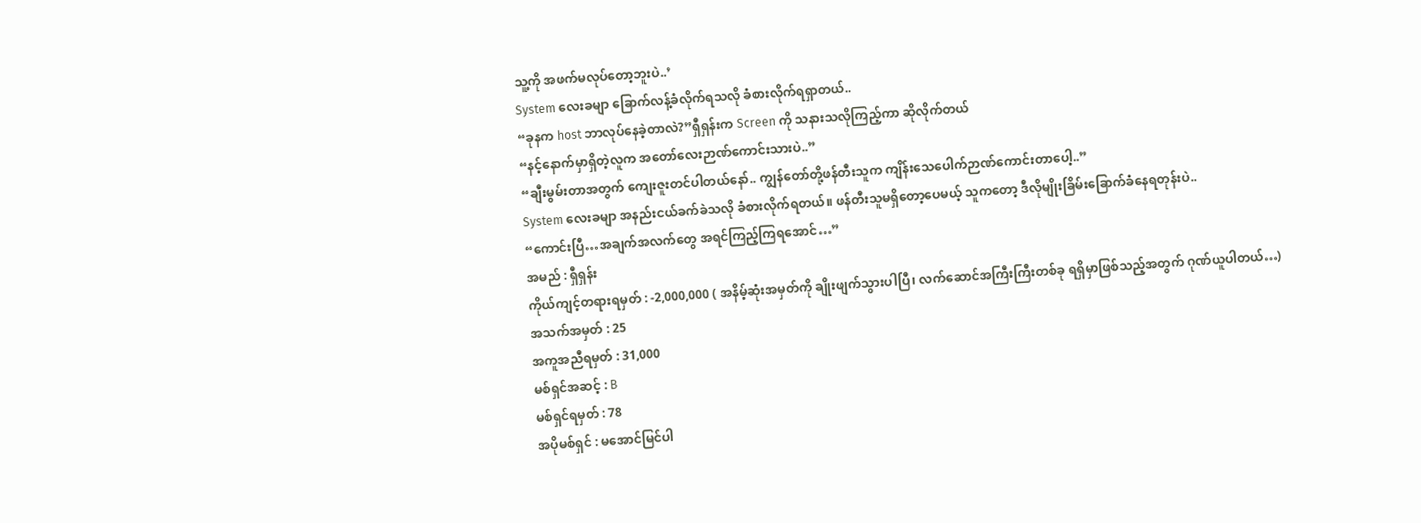သူ့ကို အဖက်မလုပ်တော့ဘူးပဲ..’
System လေးခမျာ ခြောက်လန့်ခံလိုက်ရသလို ခံစားလိုက်ရရှာတယ်..
“ခုနက host ဘာလုပ်နေခဲ့တာလဲ?”ရှီရှန်းက Screen ကို သနားသလိုကြည့်ကာ ဆိုလိုက်တယ်
“နင့်နောက်မှာရှိတဲ့လူက အတော်လေးဉာဏ်ကောင်းသားပဲ..”
“ချီးမွမ်းတာအတွက် ကျေးဇူးတင်ပါတယ်နော်.. ကျွန်တော်တို့ဖန်တီးသူက ကျိန်းသေပေါက်ဉာဏ်ကောင်းတာပေါ့..”
System လေးခမျာ အနည်းငယ်ခက်ခဲသလို ခံစားလိုက်ရတယ်။ ဖန်တီးသူမရှိတော့ပေမယ့် သူကတော့ ဒီလိုမျိုးခြိမ်းခြောက်ခံနေရတုန်းပဲ..
“ကောင်းပြီ…အချက်အလက်တွေ အရင်ကြည့်ကြရအောင်…”
အမည် : ရှီရှန်း
ကိုယ်ကျင့်တရားရမှတ် : -2,000,000 ( အနိမ့်ဆုံးအမှတ်ကို ချိုးဖျက်သွားပါပြီ၊ လက်ဆောင်အကြီးကြီးတစ်ခု ရရှိမှာဖြစ်သည့်အတွက် ဂုဏ်ယူပါတယ်…)
အသက်အမှတ် : 25
အကူအညီရမှတ် : 31,000
မစ်ရှင်အဆင့် : B
မစ်ရှင်ရမှတ် : 78
အပိုမစ်ရှင် : မအောင်မြင်ပါ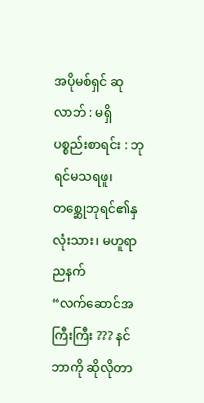အပိုမစ်ရှင် ဆုလာဘ် : မရှိ
ပစ္စည်းစာရင်း : ဘုရင်မသရဖူ၊ တစ္ဆေုဘုရင်၏နှလုံးသား၊ မဟူရာညနက်
“လက်ဆောင်အကြီးကြီး ??? နင်ဘာကို ဆိုလိုတာ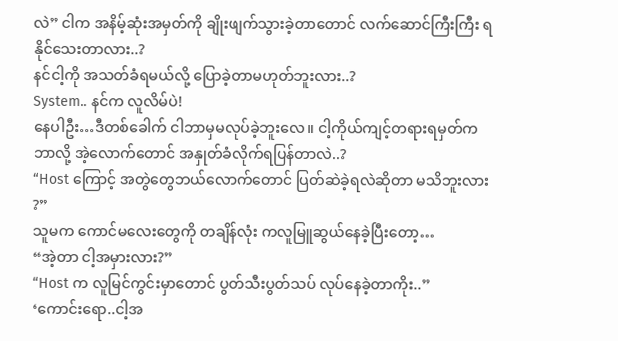လဲ” ငါက အနိမ့်ဆုံးအမှတ်ကို ချိုးဖျက်သွားခဲ့တာတောင် လက်ဆောင်ကြီးကြီး ရနိုင်သေးတာလား..?
နင်ငါ့ကို အသတ်ခံရမယ်လို့ ပြောခဲ့တာမဟုတ်ဘူးလား..?
System.. နင်က လူလိမ်ပဲ!
နေပါဦး…ဒီတစ်ခေါက် ငါဘာမှမလုပ်ခဲ့ဘူးလေ။ ငါ့ကိုယ်ကျင့်တရားရမှတ်က ဘာလို့ အဲ့လောက်တောင် အနှုတ်ခံလိုက်ရပြန်တာလဲ..?
“Host ကြောင့် အတွဲတွေဘယ်လောက်တောင် ပြတ်ဆဲခဲ့ရလဲဆိုတာ မသိဘူးလား ?”
သူမက ကောင်မလေးတွေကို တချိန်လုံး ကလူမြူဆွယ်နေခဲ့ပြီးတော့…
“အဲ့တာ ငါ့အမှားလား?”
“Host က လူမြင်ကွင်းမှာတောင် ပွတ်သီးပွတ်သပ် လုပ်နေခဲ့တာကိုး..”
‘ကောင်းရော..ငါ့အ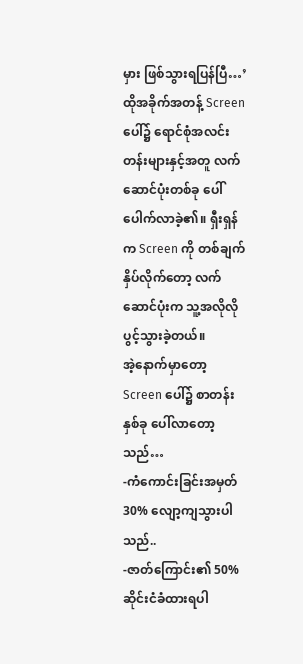မှား ဖြစ်သွားရပြန်ပြီ…’
ထိုအခိုက်အတန့် Screen ပေါ်၌ ရောင်စုံအလင်းတန်းများနှင့်အတူ လက်ဆောင်ပုံးတစ်ခု ပေါ်ပေါက်လာခဲ့၏။ ရှီးရှန်က Screen ကို တစ်ချက်နှိပ်လိုက်တော့ လက်ဆောင်ပုံးက သူ့အလိုလိုပွင့်သွားခဲ့တယ်။
အဲ့နောက်မှာတော့ Screen ပေါ်၌ စာတန်းနှစ်ခု ပေါ်လာတော့သည်…
-ကံကောင်းခြင်းအမှတ် 30% လျော့ကျသွားပါသည်..
-ဇာတ်ကြောင်း၏ 50% ဆိုင်းငံခံထားရပါ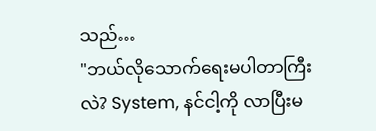သည်…
"ဘယ်လိုသောက်ရေးမပါတာကြီးလဲ? System, နင်ငါ့ကို လာပြီးမ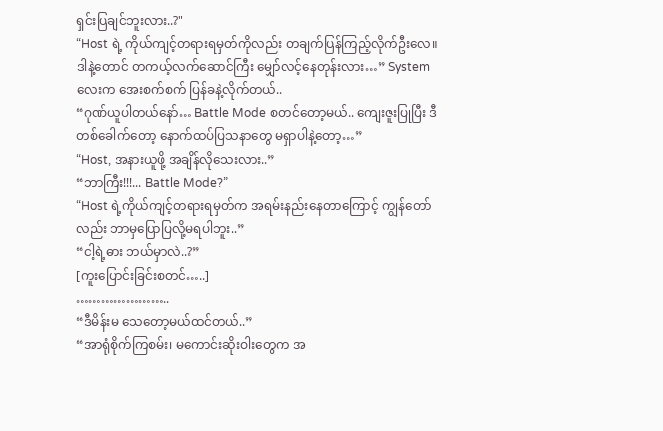ရှင်းပြချင်ဘူးလား..?"
“Host ရဲ့ ကိုယ်ကျင့်တရားရမှတ်ကိုလည်း တချက်ပြန်ကြည့်လိုက်ဦးလေ။ ဒါနဲ့တောင် တကယ့်လက်ဆောင်ကြီး မျှော်လင့်နေတုန်းလား…” System လေးက အေးစက်စက် ပြန်ခနဲ့လိုက်တယ်..
“ဂုဏ်ယူပါတယ်နော်… Battle Mode စတင်တော့မယ်.. ကျေးဇူးပြုပြီး ဒီတစ်ခေါက်တော့ နောက်ထပ်ပြသနာတွေ မရှာပါနဲ့တော့…”
“Host, အနားယူဖို့ အချိန်လိုသေးလား..”
“ဘာကြီး!!!... Battle Mode?”
“Host ရဲ့ကိုယ်ကျင့်တရားရမှတ်က အရမ်းနည်းနေတာကြောင့် ကျွန်တော်လည်း ဘာမှပြောပြလို့မရပါဘူး..”
“ငါ့ရဲ့ဓား ဘယ်မှာလဲ..?”
[ကူးပြောင်းခြင်းစတင်…..]
…………………..
“ဒီမိန်းမ သေတော့မယ်ထင်တယ်..”
“အာရုံစိုက်ကြစမ်း၊ မကောင်းဆိုးဝါးတွေက အ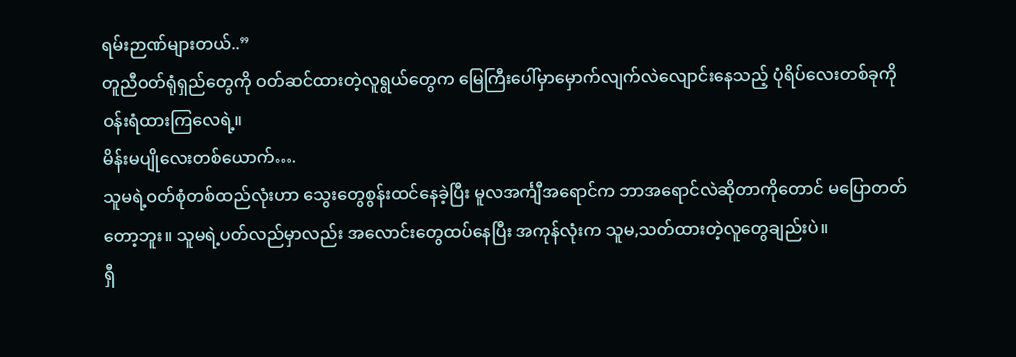ရမ်းဉာဏ်များတယ်..”
တူညီဝတ်ရုံရှည်တွေကို ဝတ်ဆင်ထားတဲ့လူရွယ်တွေက မြေကြီးပေါ်မှာမှောက်လျက်လဲလျောင်းနေသည့် ပုံရိပ်လေးတစ်ခုကို ဝန်းရံထားကြလေရဲ့။
မိန်းမပျိုလေးတစ်ယောက်….
သူမရဲ့ဝတ်စုံတစ်ထည်လုံးဟာ သွေးတွေစွန်းထင်နေခဲ့ပြီး မူလအင်္ကျီအရောင်က ဘာအရောင်လဲဆိုတာကိုတောင် မပြောတတ်တော့ဘူး။ သူမရဲ့ပတ်လည်မှာလည်း အလောင်းတွေထပ်နေပြီး အကုန်လုံးက သူမ,သတ်ထားတဲ့လူတွေချည်းပဲ။
ရှီ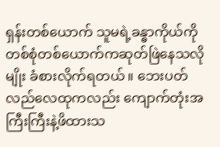ရှန်းတစ်ယောက် သူမရဲ့ခန္ဓာကိုယ်ကို တစ်စုံတစ်ယောက်ကဆုတ်ဖြဲနေသလိုမျိုး ခံစားလိုက်ရတယ်။ ဘေးပတ်လည်လေထုကလည်း ကျောက်တုံးအကြီးကြီးနဲ့ဖိထားသ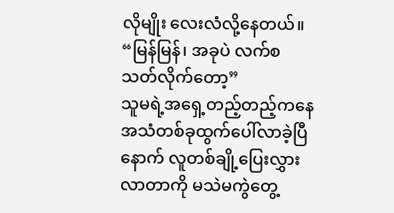လိုမျိုး လေးလံလို့နေတယ်။
“မြန်မြန်၊ အခုပဲ လက်စသတ်လိုက်တော့”
သူမရဲ့အရှေ့တည့်တည့်ကနေ အသံတစ်ခုထွက်ပေါ်လာခဲ့ပြီနောက် လူတစ်ချို့ပြေးလွှားလာတာကို မသဲမကွဲတွေ့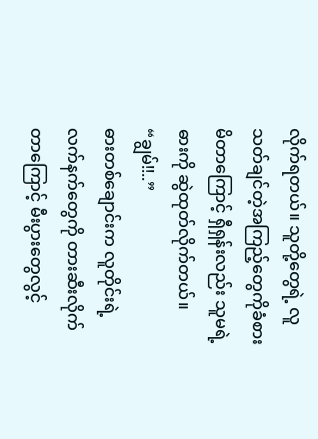လိုက်ရတယ်။ သူတို့တွေရဲ့ လူသတ်ချင်တဲ့အကြည့်တွေကိုခံစားမိတာကြောင့် ရှီရှန်းလည်း သူမရဲ့ဓားကို ဆွဲထုတ်လိုက်တယ်။
“ချွမ်!!..”
ဓားတစ်ချောင်းက လူတိုင်းရဲ့လက်နက်တွေကို တားဆီးလိုက်တာကြောင့် မီးပွားတွေလွင့်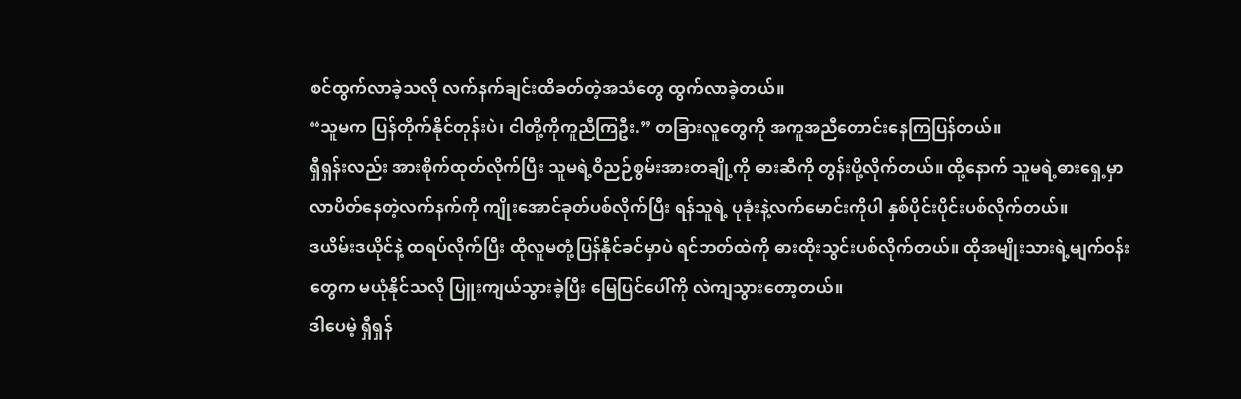စင်ထွက်လာခဲ့သလို လက်နက်ချင်းထိခတ်တဲ့အသံတွေ ထွက်လာခဲ့တယ်။
“သူမက ပြန်တိုက်နိုင်တုန်းပဲ၊ ငါတို့ကိုကူညီကြဦး.” တခြားလူတွေကို အကူအညီတောင်းနေကြပြန်တယ်။
ရှီရှန်းလည်း အားစိုက်ထုတ်လိုက်ပြီး သူမရဲ့ဝိညဉ်စွမ်းအားတချို့ကို ဓားဆီကို တွန်းပို့လိုက်တယ်။ ထို့နောက် သူမရဲ့ဓားရှေ့မှာ လာပိတ်နေတဲ့လက်နက်ကို ကျိုးအောင်ခုတ်ပစ်လိုက်ပြီး ရန်သူရဲ့ ပုခုံးနဲ့လက်မောင်းကိုပါ နှစ်ပိုင်းပိုင်းပစ်လိုက်တယ်။
ဒယိမ်းဒယိုင်နဲ့ ထရပ်လိုက်ပြီး ထိုလူမတုံ့ပြန်နိုင်ခင်မှာပဲ ရင်ဘတ်ထဲကို ဓားထိုးသွင်းပစ်လိုက်တယ်။ ထိုအမျိုးသားရဲ့မျက်ဝန်းတွေက မယုံနိုင်သလို ပြူးကျယ်သွားခဲ့ပြီး မြေပြင်ပေါ်ကို လဲကျသွားတော့တယ်။
ဒါပေမဲ့ ရှီရှန်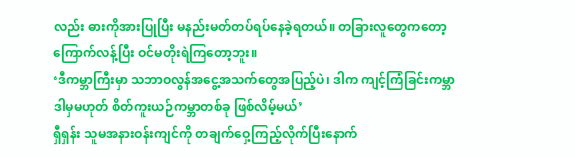လည်း ဓားကိုအားပြုပြီး မနည်းမတ်တပ်ရပ်နေခဲ့ရတယ်။ တခြားလူတွေကတော့ ကြောက်လန့်ပြီး ဝင်မတိုးရဲကြတော့ဘူး။
‘ဒီကမ္ဘာကြီးမှာ သဘာဝလွန်အငွေ့အသက်တွေအပြည့်ပဲ၊ ဒါက ကျင့်ကြံခြင်းကမ္ဘာ ဒါမှမဟုတ် စိတ်ကူးယဉ်ကမ္ဘာတစ်ခု ဖြစ်လိမ့်မယ်’
ရှီရှန်း သူမအနားဝန်းကျင်ကို တချက်ဝှေ့ကြည့်လိုက်ပြီးနောက်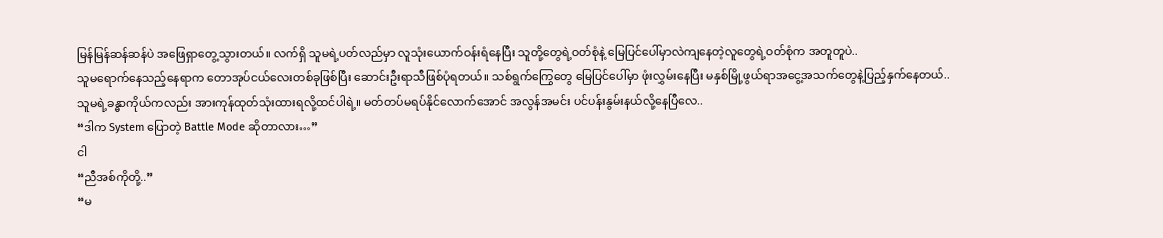မြန်မြန်ဆန်ဆန်ပဲ အဖြေရှာတွေ့သွားတယ်။ လက်ရှိ သူမရဲ့ပတ်လည်မှာ လူသုံးယောက်ဝန်းရံနေပြီး သူတို့တွေရဲ့ဝတ်စုံနဲ့ မြေပြင်ပေါ်မှာလဲကျနေတဲ့လူတွေရဲ့ဝတ်စုံက အတူတူပဲ..
သူမရောက်နေသည့်နေရာက တောအုပ်ငယ်လေးတစ်ခုဖြစ်ပြီး ဆောင်းဦးရာသီဖြစ်ပုံရတယ်။ သစ်ရွက်ကြွေတွေ မြေပြင်ပေါ်မှာ ဖုံးလွှမ်းနေပြီး မနှစ်မြို့ဖွယ်ရာအငွေ့အသက်တွေနဲ့ပြည့်နှက်နေတယ်..
သူမရဲ့ခန္ဓာကိုယ်ကလည်း အားကုန်ထုတ်သုံးထားရလို့ထင်ပါရဲ့။ မတ်တပ်မရပ်နိုင်လောက်အောင် အလွန်အမင်း ပင်ပန်းနွမ်းနယ်လို့နေပြီလေ..
“ဒါက System ပြောတဲ့ Battle Mode ဆိုတာလား…”
ငါ
“ညီအစ်ကိုတို့..”
“မ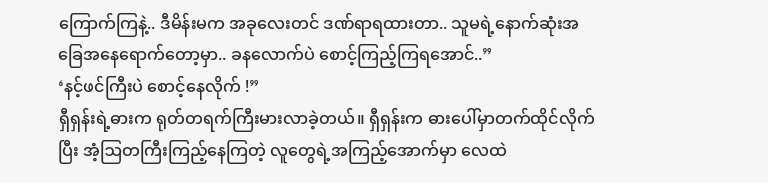ကြောက်ကြနဲ့.. ဒီမိန်းမက အခုလေးတင် ဒဏ်ရာရထားတာ.. သူမရဲ့နောက်ဆုံးအခြေအနေရောက်တော့မှာ.. ခနလောက်ပဲ စောင့်ကြည့်ကြရအောင်..”
‘နင့်ဖင်ကြီးပဲ စောင့်နေလိုက် !”
ရှီရှန်းရဲ့ဓားက ရုတ်တရက်ကြီးမားလာခဲ့တယ်။ ရှီရှန်းက ဓားပေါ်မှာတက်ထိုင်လိုက်ပြီး အံ့ဩတကြီးကြည့်နေကြတဲ့ လူတွေရဲ့အကြည့်အောက်မှာ လေထဲ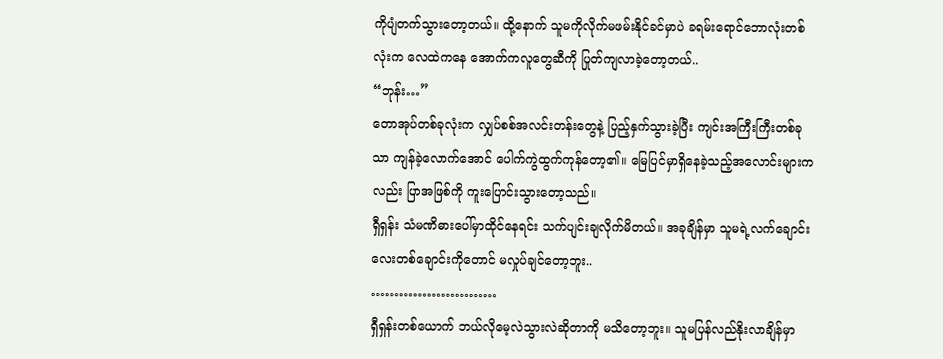ကိုပျံတက်သွားတော့တယ်။ ထို့နောက် သူမကိုလိုက်မဖမ်းနိုင်ခင်မှာပဲ ခရမ်းရောင်ဘောလုံးတစ်လုံးက လေထဲကနေ အောက်ကလူတွေဆီကို ပြုတ်ကျလာခဲ့တော့တယ်..
“ဘုန်း…”
တောအုပ်တစ်ခုလုံးက လျှပ်စစ်အလင်းတန်းတွေနဲ့ ပြည့်နှက်သွားခဲ့ပြီး ကျင်းအကြီးကြီးတစ်ခုသာ ကျန်ခဲ့လောက်အောင် ပေါက်ကွဲထွက်ကုန်တော့၏။ မြေပြင်မှာရှိနေခဲ့သည့်အလောင်းများကလည်း ပြာအဖြစ်ကို ကူးပြောင်းသွားတော့သည်။
ရှီရှန်း သံမဏိဓားပေါ်မှာထိုင်နေရင်း သက်ပျင်းချလိုက်မိတယ်။ အခုချိန်မှာ သူမရဲ့လက်ချောင်းလေးတစ်ချောင်းကိုတောင် မလှုပ်ချင်တော့ဘူး..
………………………
ရှီရှန်းတစ်ယောက် ဘယ်လိုမေ့လဲသွားလဲဆိုတာကို မသိတော့ဘူး။ သူမပြန်လည်နိုးလာချိန်မှာ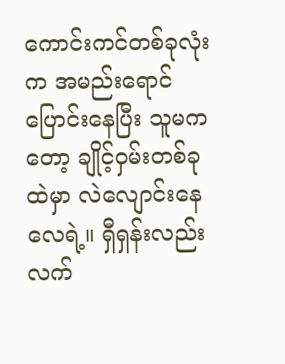ကောင်းကင်တစ်ခုလုံးက အမည်းရောင်ပြောင်းနေပြီး သူမကတော့ ချိုင့်ဝှမ်းတစ်ခုထဲမှာ လဲလျောင်းနေလေရဲ့။ ရှီရှန်းလည်း လက်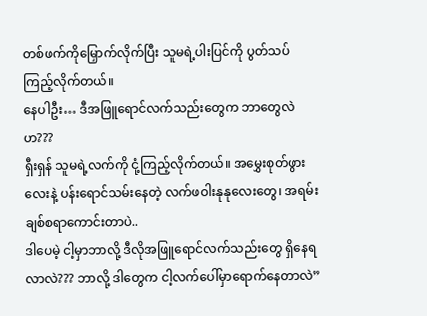တစ်ဖက်ကိုမြှောက်လိုက်ပြီး သူမရဲ့ပါးပြင်ကို ပွတ်သပ်ကြည့်လိုက်တယ်။
နေပါဦး… ဒီအဖြူရောင်လက်သည်းတွေက ဘာတွေလဲဟ???
ရှီးရှန် သူမရဲ့လက်ကို ငုံ့ကြည့်လိုက်တယ်။ အမွှေးစုတ်ဖွားလေးနဲ့ ပန်းရောင်သမ်းနေတဲ့ လက်ဖဝါးနုနုလေးတွေ၊ အရမ်း ချစ်စရာကောင်းတာပဲ..
ဒါပေမဲ့ ငါ့မှာဘာလို့ ဒီလိုအဖြူရောင်လက်သည်းတွေ ရှိနေရလာလဲ??? ဘာလို့ ဒါတွေက ငါ့လက်ပေါ်မှာရောက်နေတာလဲ”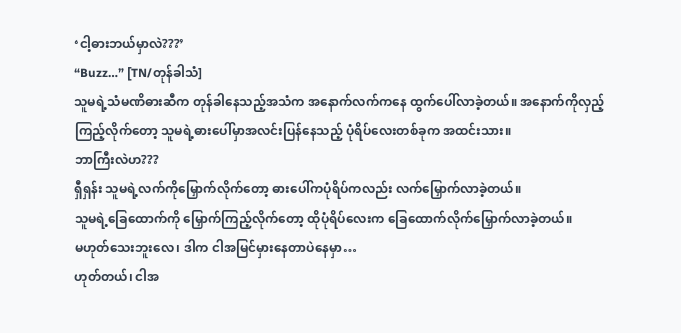‘ငါ့ဓားဘယ်မှာလဲ???’
“Buzz…” [TN/တုန်ခါသံ]
သူမရဲ့သံမဏိဓားဆီက တုန်ခါနေသည့်အသံက အနောက်လက်ကနေ ထွက်ပေါ်လာခဲ့တယ်။ အနောက်ကိုလှည့်ကြည့်လိုက်တော့ သူမရဲ့ဓားပေါ်မှာအလင်းပြန်နေသည့် ပုံရိပ်လေးတစ်ခုက အထင်းသား။
ဘာကြီးလဲဟ???
ရှီရှန်း သူမရဲ့လက်ကိုမြှောက်လိုက်တော့ ဓားပေါ်ကပုံရိပ်ကလည်း လက်မြှောက်လာခဲ့တယ်။
သူမရဲ့ခြေထောက်ကို မြှောက်ကြည့်လိုက်တော့ ထိုပုံရိပ်လေးက ခြေထောက်လိုက်မြှောက်လာခဲ့တယ်။
မဟုတ်သေးဘူးလေ၊ ဒါက ငါအမြင်မှားနေတာပဲနေမှာ…
ဟုတ်တယ်၊ ငါအ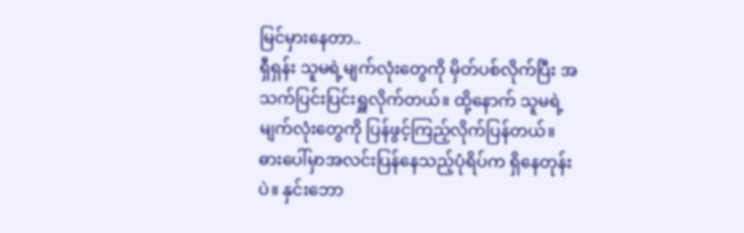မြင်မှားနေတာ..
ရှီရှန်း သူမရဲ့မျက်လုံးတွေကို မှိတ်ပစ်လိုက်ပြီး အသက်ပြင်းပြင်းရှူလိုက်တယ်။ ထို့နောက် သူမရဲ့မျက်လုံးတွေကို ပြန်ဖွင့်ကြည့်လိုက်ပြန်တယ်။
ဓားပေါ်မှာအလင်းပြန်နေသည့်ပုံရိပ်က ရှိနေတုန်းပဲ။ နှင်းဘော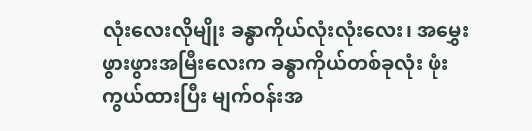လုံးလေးလိုမျိုး ခန္ဓာကိုယ်လုံးလုံးလေး၊ အမွှေးဖွားဖွားအမြီးလေးက ခန္ဓာကိုယ်တစ်ခုလုံး ဖုံးကွယ်ထားပြီး မျက်ဝန်းအ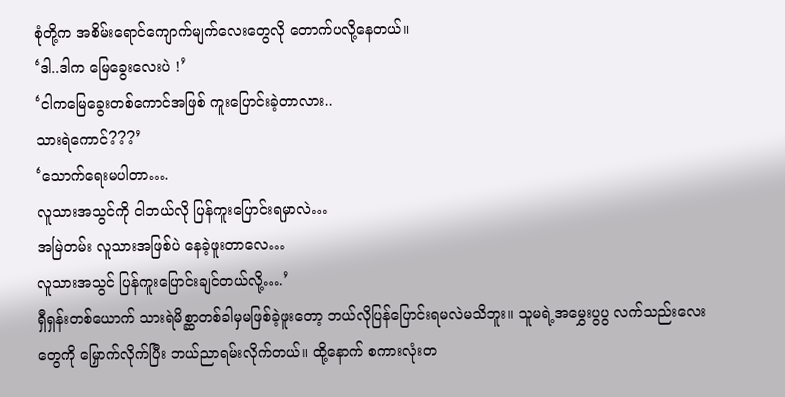စုံတို့က အစိမ်းရောင်ကျောက်မျက်လေးတွေလို တောက်ပလို့နေတယ်။
‘ဒါ..ဒါက မြေခွေးလေးပဲ !’
‘ငါကမြေခွေးတစ်ကောင်အဖြစ် ကူးပြောင်းခဲ့တာလား..
သားရဲကောင်???’
‘သောက်ရေးမပါတာ….
လူသားအသွင်ကို ငါဘယ်လို ပြန်ကူးပြောင်းရမှာလဲ…
အမြဲတမ်း လူသားအဖြစ်ပဲ နေခဲ့ဖူးတာလေ…
လူသားအသွင် ပြန်ကူးပြောင်းချင်တယ်လို့….’
ရှီရှန်းတစ်ယောက် သားရဲမိစ္ဆာတစ်ခါမှမဖြစ်ခဲ့ဖူးတော့ ဘယ်လိုပြန်ပြောင်းရမလဲမသိဘူး။ သူမရဲ့အမွှေးပွပွ လက်သည်းလေးတွေကို မြှောက်လိုက်ပြီး ဘယ်ညာရမ်းလိုက်တယ်။ ထို့နောက် စကားလုံးတ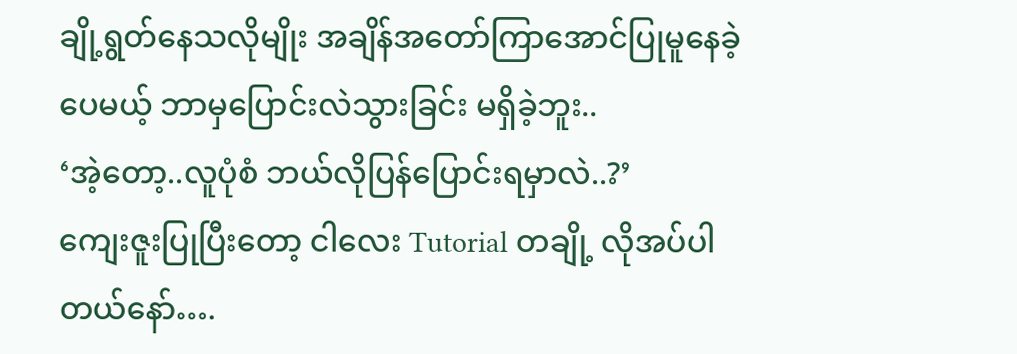ချို့ရွတ်နေသလိုမျိုး အချိန်အတော်ကြာအောင်ပြုမူနေခဲ့ပေမယ့် ဘာမှပြောင်းလဲသွားခြင်း မရှိခဲ့ဘူး..
‘အဲ့တော့..လူပုံစံ ဘယ်လိုပြန်ပြောင်းရမှာလဲ..?’
ကျေးဇူးပြုပြီးတော့ ငါလေး Tutorial တချို့ လိုအပ်ပါတယ်နော်….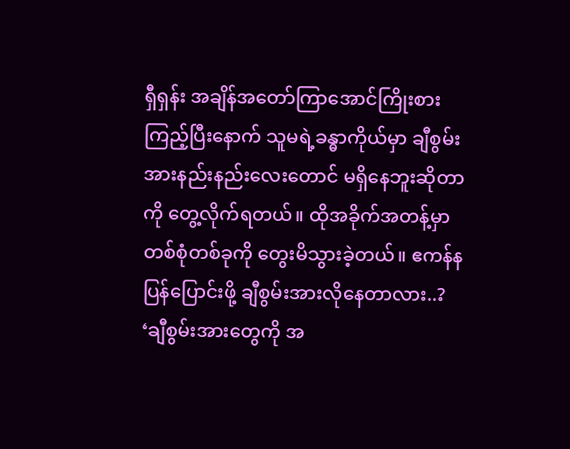ရှီရှန်း အချိန်အတော်ကြာအောင်ကြိုးစားကြည့်ပြီးနောက် သူမရဲ့ခန္ဓာကိုယ်မှာ ချီစွမ်းအားနည်းနည်းလေးတောင် မရှိနေဘူးဆိုတာကို တွေ့လိုက်ရတယ်။ ထိုအခိုက်အတန့်မှာ တစ်စုံတစ်ခုကို တွေးမိသွားခဲ့တယ်။ ဧကန်န ပြန်ပြောင်းဖို့ ချီစွမ်းအားလိုနေတာလား..?
‘ချီစွမ်းအားတွေကို အ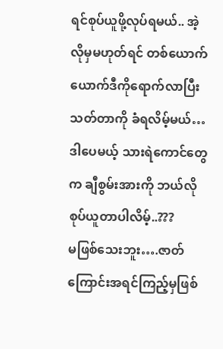ရင်စုပ်ယူဖို့လုပ်ရမယ်.. အဲ့လိုမှမဟုတ်ရင် တစ်ယောက်ယောက်ဒီကိုရောက်လာပြီး သတ်တာကို ခံရလိမ့်မယ်…
ဒါပေမယ့် သားရဲကောင်တွေက ချီစွမ်းအားကို ဘယ်လိုစုပ်ယူတာပါလိမ့်..???
မဖြစ်သေးဘူး….ဇာတ်ကြောင်းအရင်ကြည့်မှဖြစ်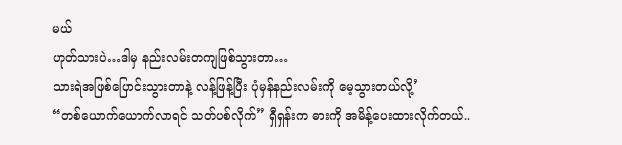မယ်
ဟုတ်သားပဲ…ဒါမှ နည်းလမ်းတကျဖြစ်သွားတာ…
သားရဲအဖြစ်ပြောင်းသွားတာနဲ့ လန့်ဖြန့်ပြီး ပုံမှန်နည်းလမ်းကို မေ့သွားတယ်လို့’
“တစ်ယောက်ယောက်လာရင် သတ်ပစ်လိုက်” ရှီရှန်းက ဓားကို အမိန့်ပေးထားလိုက်တယ်..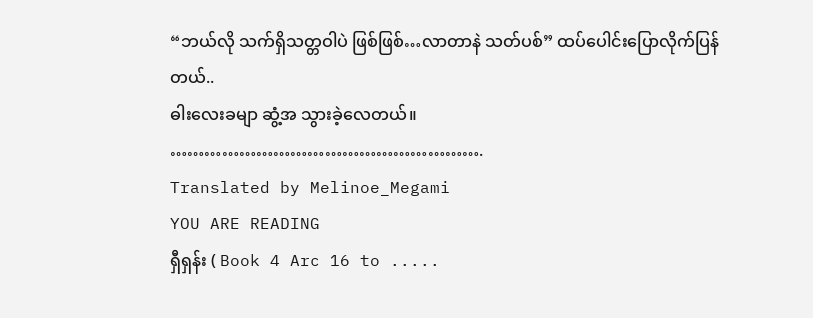“ဘယ်လို သက်ရှိသတ္တဝါပဲ ဖြစ်ဖြစ်…လာတာနဲ သတ်ပစ်” ထပ်ပေါင်းပြောလိုက်ပြန်တယ်..
ဓါးလေးခမျာ ဆွံ့အ သွားခဲ့လေတယ်။
……………………………………………….
Translated by Melinoe_Megami
YOU ARE READING
ရှီရှန်း ( Book 4 Arc 16 to .....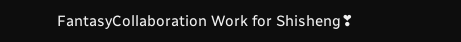FantasyCollaboration Work for Shisheng❣